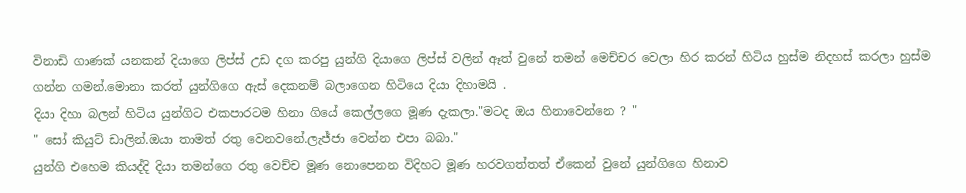විනාඩි ගාණක් යනකන් දියාගෙ ලිප්ස් උඩ දග කරපු යුන්ගි දියාගෙ ලිප්ස් වලින් ඈත් වුනේ තමන් මෙච්චර වෙලා හිර කරන් හිටිය හුස්ම නිදහස් කරලා හුස්ම ගන්න ගමන්.මොනා කරත් යුන්ගිගෙ ඇස් දෙකනම් බලාගෙන හිටියෙ දියා දිහාමයි .
දියා දිහා බලන් හිටිය යුන්ගිට එකපාරටම හිනා ගියේ කෙල්ලගෙ මූණ දැකලා."මටද ඔය හිනාවෙන්නෙ ? "
" සෝ කියුට් ඩාලින්.ඔයා තාමත් රතු වෙනවනේ.ලැජ්ජා වෙන්න එපා බබා."
යුන්ගි එහෙම කියද්දි දියා තමන්ගෙ රතු වෙච්ච මූණ නොපෙනන විදිහට මූණ හරවගත්තත් ඒකෙන් වුනේ යුන්ගිගෙ හිනාව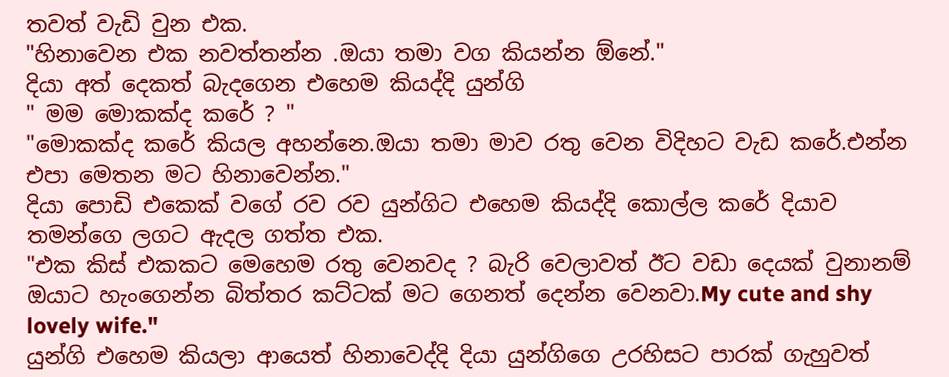තවත් වැඩි වුන එක.
"හිනාවෙන එක නවත්තන්න .ඔයා තමා වග කියන්න ඕනේ."
දියා අත් දෙකත් බැදගෙන එහෙම කියද්දි යුන්ගි
" මම මොකක්ද කරේ ? "
"මොකක්ද කරේ කියල අහන්නෙ.ඔයා තමා මාව රතු වෙන විදිහට වැඩ කරේ.එන්න එපා මෙතන මට හිනාවෙන්න."
දියා පොඩි එකෙක් වගේ රව රව යුන්ගිට එහෙම කියද්දි කොල්ල කරේ දියාව තමන්ගෙ ලගට ඇදල ගත්ත එක.
"එක කිස් එකකට මෙහෙම රතු වෙනවද ? බැරි වෙලාවත් ඊට වඩා දෙයක් වුනානම් ඔයාට හැංගෙන්න බිත්තර කට්ටක් මට ගෙනත් දෙන්න වෙනවා.My cute and shy lovely wife."
යුන්ගි එහෙම කියලා ආයෙත් හිනාවෙද්දි දියා යුන්ගිගෙ උරහිසට පාරක් ගැහුවත්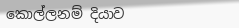කොල්ලනම් දියාව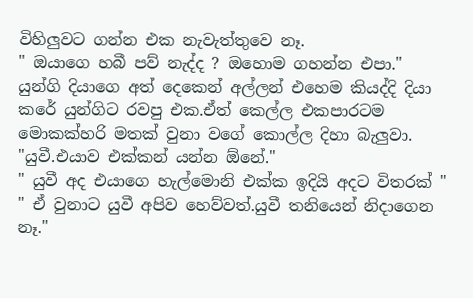විහිලුවට ගන්න එක නැවැත්තුවෙ නෑ.
" ඔයාගෙ හබී පව් නැද්ද ? ඔහොම ගහන්න එපා."
යුන්ගි දියාගෙ අත් දෙකෙන් අල්ලන් එහෙම කියද්දි දියා කරේ යුන්ගිට රවපු එක.ඒත් කෙල්ල එකපාරටම මොකක්හරි මතක් වුනා වගේ කොල්ල දිහා බැලුවා.
"යුවී.එයාව එක්කන් යන්න ඕනේ."
" යුවී අද එයාගෙ හැල්මොනි එක්ක ඉදියි අදට විතරක් "
" ඒ වුනාට යුවී අපිව හෙව්වත්.යුවී තනියෙන් නිදාගෙන නෑ."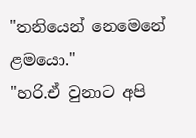"තනියෙන් නෙමෙනේ ළමයො."
"හරි.ඒ වුනාට අපි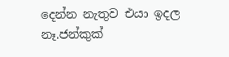දෙන්න නැතුව එයා ඉදල නෑ.ජන්කුක්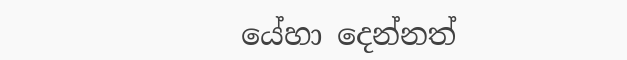යේහා දෙන්නත්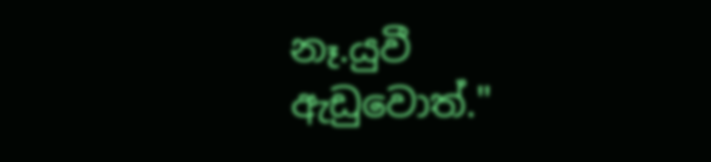නෑ.යුවී ඇඩුවොත්."